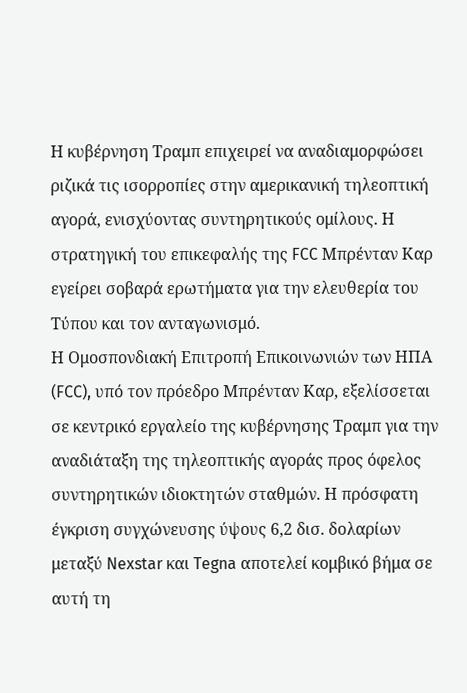Η κυβέρνηση Τραμπ επιχειρεί να αναδιαμορφώσει ριζικά τις ισορροπίες στην αμερικανική τηλεοπτική αγορά, ενισχύοντας συντηρητικούς ομίλους. Η στρατηγική του επικεφαλής της FCC Μπρένταν Καρ εγείρει σοβαρά ερωτήματα για την ελευθερία του Τύπου και τον ανταγωνισμό.
Η Ομοσπονδιακή Επιτροπή Επικοινωνιών των ΗΠΑ (FCC), υπό τον πρόεδρο Μπρένταν Καρ, εξελίσσεται σε κεντρικό εργαλείο της κυβέρνησης Τραμπ για την αναδιάταξη της τηλεοπτικής αγοράς προς όφελος συντηρητικών ιδιοκτητών σταθμών. Η πρόσφατη έγκριση συγχώνευσης ύψους 6,2 δισ. δολαρίων μεταξύ Nexstar και Tegna αποτελεί κομβικό βήμα σε αυτή τη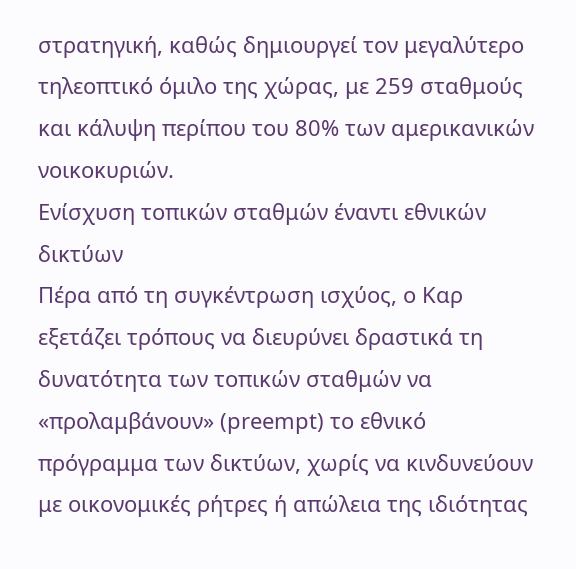στρατηγική, καθώς δημιουργεί τον μεγαλύτερο τηλεοπτικό όμιλο της χώρας, με 259 σταθμούς και κάλυψη περίπου του 80% των αμερικανικών νοικοκυριών.
Ενίσχυση τοπικών σταθμών έναντι εθνικών δικτύων
Πέρα από τη συγκέντρωση ισχύος, ο Καρ εξετάζει τρόπους να διευρύνει δραστικά τη δυνατότητα των τοπικών σταθμών να «προλαμβάνουν» (preempt) το εθνικό πρόγραμμα των δικτύων, χωρίς να κινδυνεύουν με οικονομικές ρήτρες ή απώλεια της ιδιότητας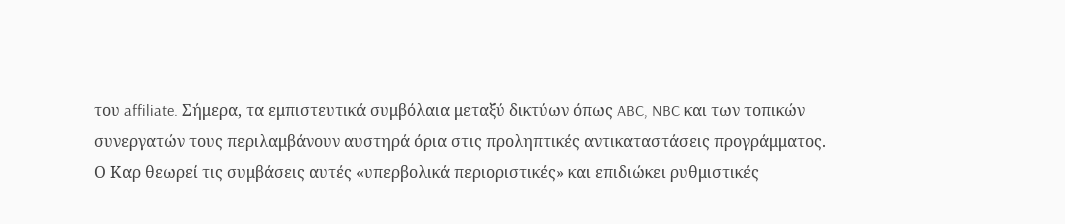του affiliate. Σήμερα, τα εμπιστευτικά συμβόλαια μεταξύ δικτύων όπως ABC, NBC και των τοπικών συνεργατών τους περιλαμβάνουν αυστηρά όρια στις προληπτικές αντικαταστάσεις προγράμματος.
Ο Καρ θεωρεί τις συμβάσεις αυτές «υπερβολικά περιοριστικές» και επιδιώκει ρυθμιστικές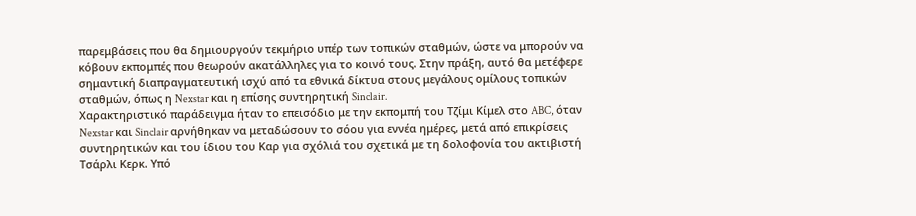παρεμβάσεις που θα δημιουργούν τεκμήριο υπέρ των τοπικών σταθμών, ώστε να μπορούν να κόβουν εκπομπές που θεωρούν ακατάλληλες για το κοινό τους. Στην πράξη, αυτό θα μετέφερε σημαντική διαπραγματευτική ισχύ από τα εθνικά δίκτυα στους μεγάλους ομίλους τοπικών σταθμών, όπως η Nexstar και η επίσης συντηρητική Sinclair.
Χαρακτηριστικό παράδειγμα ήταν το επεισόδιο με την εκπομπή του Τζίμι Κίμελ στο ABC, όταν Nexstar και Sinclair αρνήθηκαν να μεταδώσουν το σόου για εννέα ημέρες, μετά από επικρίσεις συντηρητικών και του ίδιου του Καρ για σχόλιά του σχετικά με τη δολοφονία του ακτιβιστή Τσάρλι Κερκ. Υπό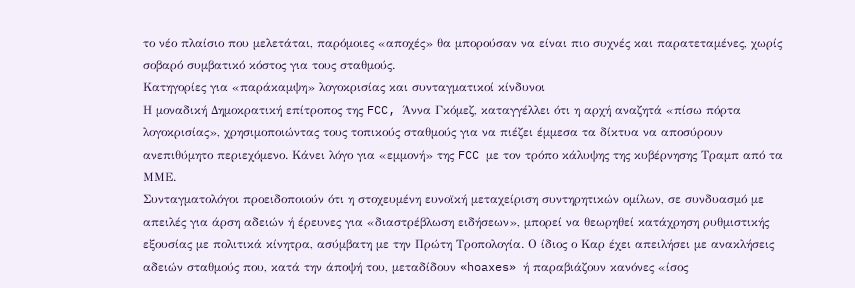το νέο πλαίσιο που μελετάται, παρόμοιες «αποχές» θα μπορούσαν να είναι πιο συχνές και παρατεταμένες, χωρίς σοβαρό συμβατικό κόστος για τους σταθμούς.
Κατηγορίες για «παράκαμψη» λογοκρισίας και συνταγματικοί κίνδυνοι
Η μοναδική Δημοκρατική επίτροπος της FCC, Άννα Γκόμεζ, καταγγέλλει ότι η αρχή αναζητά «πίσω πόρτα λογοκρισίας», χρησιμοποιώντας τους τοπικούς σταθμούς για να πιέζει έμμεσα τα δίκτυα να αποσύρουν ανεπιθύμητο περιεχόμενο. Κάνει λόγο για «εμμονή» της FCC με τον τρόπο κάλυψης της κυβέρνησης Τραμπ από τα ΜΜΕ.
Συνταγματολόγοι προειδοποιούν ότι η στοχευμένη ευνοϊκή μεταχείριση συντηρητικών ομίλων, σε συνδυασμό με απειλές για άρση αδειών ή έρευνες για «διαστρέβλωση ειδήσεων», μπορεί να θεωρηθεί κατάχρηση ρυθμιστικής εξουσίας με πολιτικά κίνητρα, ασύμβατη με την Πρώτη Τροπολογία. Ο ίδιος ο Καρ έχει απειλήσει με ανακλήσεις αδειών σταθμούς που, κατά την άποψή του, μεταδίδουν «hoaxes» ή παραβιάζουν κανόνες «ίσος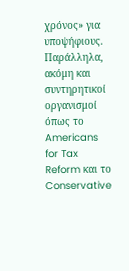χρόνος» για υποψήφιους.
Παράλληλα, ακόμη και συντηρητικοί οργανισμοί όπως το Americans for Tax Reform και το Conservative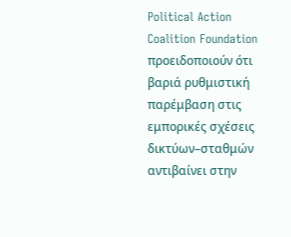Political Action Coalition Foundation προειδοποιούν ότι βαριά ρυθμιστική παρέμβαση στις εμπορικές σχέσεις δικτύων–σταθμών αντιβαίνει στην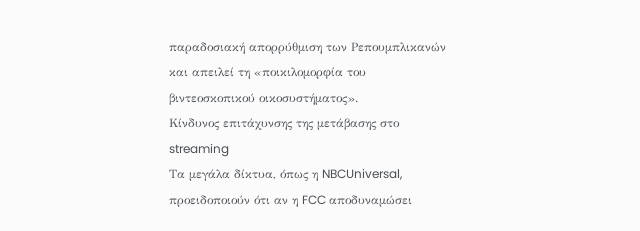παραδοσιακή απορρύθμιση των Ρεπουμπλικανών και απειλεί τη «ποικιλομορφία του βιντεοσκοπικού οικοσυστήματος».
Κίνδυνος επιτάχυνσης της μετάβασης στο streaming
Τα μεγάλα δίκτυα, όπως η NBCUniversal, προειδοποιούν ότι αν η FCC αποδυναμώσει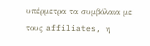υπέρμετρα τα συμβόλαια με τους affiliates, η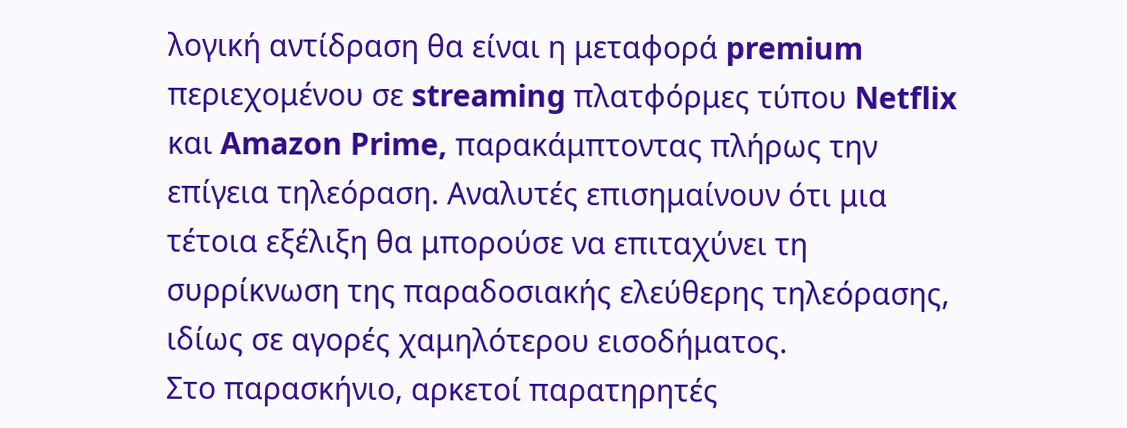λογική αντίδραση θα είναι η μεταφορά premium περιεχομένου σε streaming πλατφόρμες τύπου Netflix και Amazon Prime, παρακάμπτοντας πλήρως την επίγεια τηλεόραση. Αναλυτές επισημαίνουν ότι μια τέτοια εξέλιξη θα μπορούσε να επιταχύνει τη συρρίκνωση της παραδοσιακής ελεύθερης τηλεόρασης, ιδίως σε αγορές χαμηλότερου εισοδήματος.
Στο παρασκήνιο, αρκετοί παρατηρητές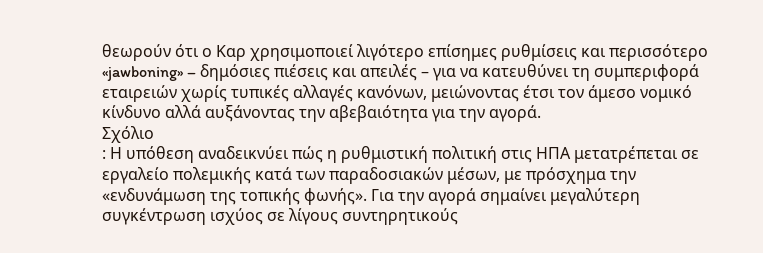θεωρούν ότι ο Καρ χρησιμοποιεί λιγότερο επίσημες ρυθμίσεις και περισσότερο «jawboning» – δημόσιες πιέσεις και απειλές – για να κατευθύνει τη συμπεριφορά εταιρειών χωρίς τυπικές αλλαγές κανόνων, μειώνοντας έτσι τον άμεσο νομικό κίνδυνο αλλά αυξάνοντας την αβεβαιότητα για την αγορά.
Σχόλιο
: Η υπόθεση αναδεικνύει πώς η ρυθμιστική πολιτική στις ΗΠΑ μετατρέπεται σε εργαλείο πολεμικής κατά των παραδοσιακών μέσων, με πρόσχημα την «ενδυνάμωση της τοπικής φωνής». Για την αγορά σημαίνει μεγαλύτερη συγκέντρωση ισχύος σε λίγους συντηρητικούς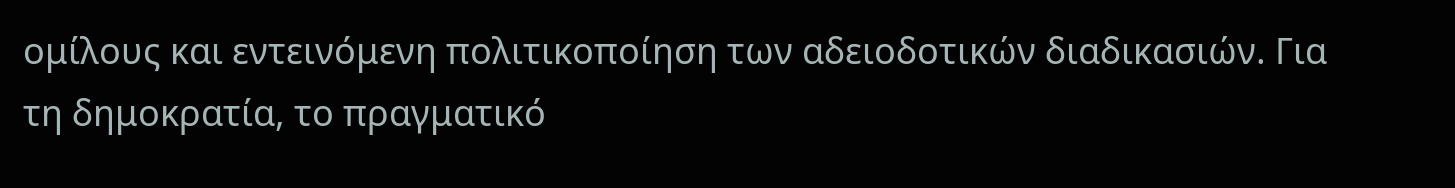ομίλους και εντεινόμενη πολιτικοποίηση των αδειοδοτικών διαδικασιών. Για τη δημοκρατία, το πραγματικό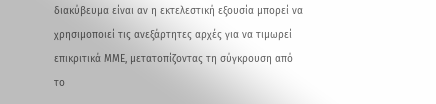διακύβευμα είναι αν η εκτελεστική εξουσία μπορεί να χρησιμοποιεί τις ανεξάρτητες αρχές για να τιμωρεί επικριτικά ΜΜΕ, μετατοπίζοντας τη σύγκρουση από το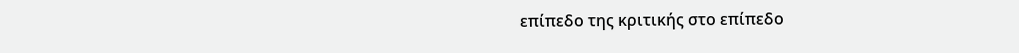επίπεδο της κριτικής στο επίπεδο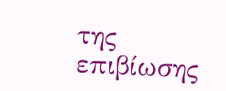της επιβίωσης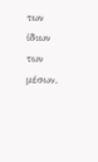των ίδιων των μέσων.